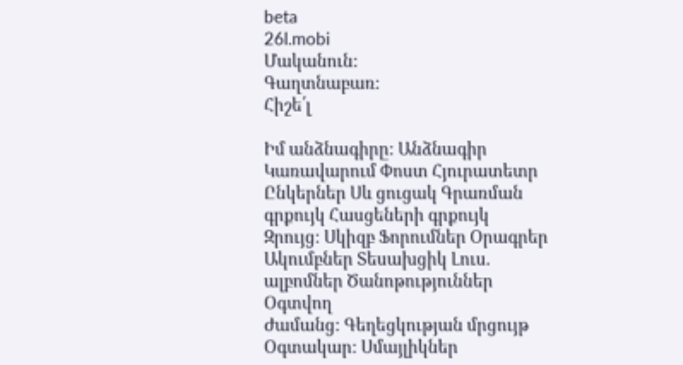beta
26l.mobi
Մականուն:
Գաղտնաբառ:
Հիշե՛լ

Իմ անձնագիրը: Անձնագիր Կառավարում Փոստ Հյուրատետր Ընկերներ Սև ցուցակ Գրառման գրքույկ Հասցեների գրքույկ
Զրույց: Սկիզբ Ֆորումներ Օրագրեր Ակումբներ Տեսախցիկ Լուս. ալբոմներ Ծանոթություններ Օգտվող
Ժամանց: Գեղեցկության մրցույթ
Օգտակար: Սմայլիկներ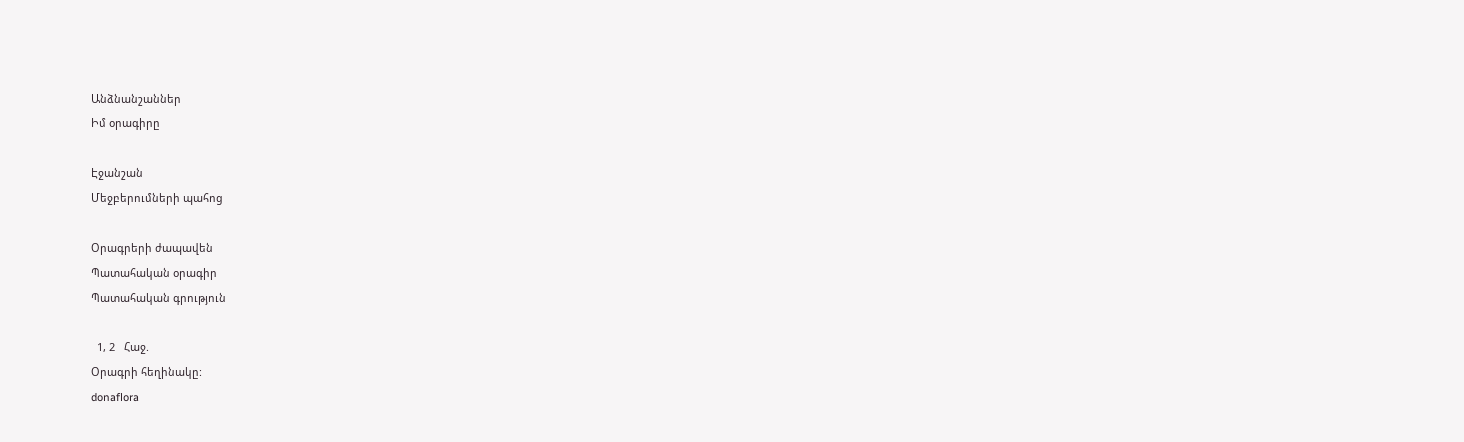Անձնանշաններ
Իմ օրագիրը

Էջանշան
Մեջբերումների պահոց

Օրագրերի ժապավեն
Պատահական օրագիր
Պատահական գրություն

  1, 2   Հաջ.
Օրագրի հեղինակը:
donaflora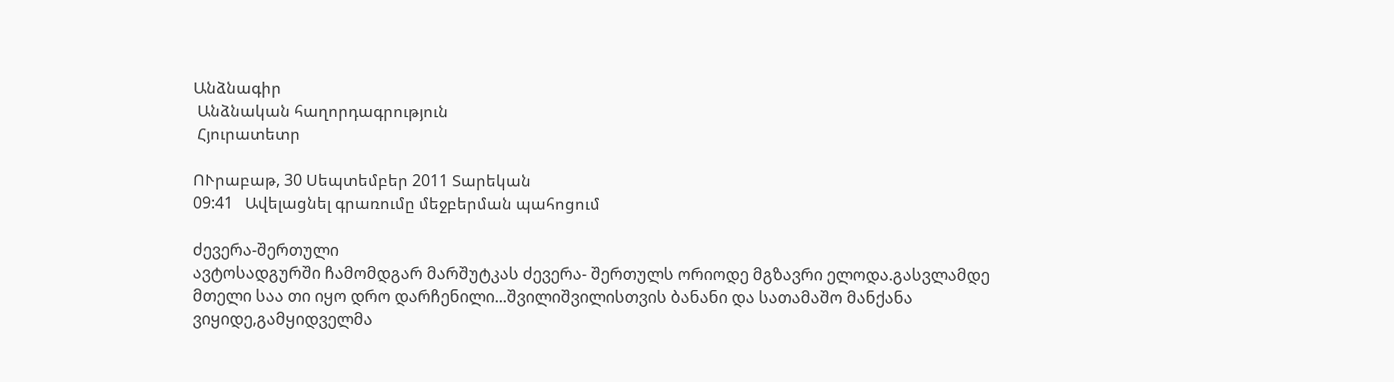Անձնագիր
 Անձնական հաղորդագրություն
 Հյուրատետր

ՈՒրաբաթ, 30 Սեպտեմբեր 2011 Տարեկան
09:41   Ավելացնել գրառումը մեջբերման պահոցում

ძევერა-შერთული
ავტოსადგურში ჩამომდგარ მარშუტკას ძევერა- შერთულს ორიოდე მგზავრი ელოდა.გასვლამდე მთელი საა თი იყო დრო დარჩენილი...შვილიშვილისთვის ბანანი და სათამაშო მანქანა ვიყიდე,გამყიდველმა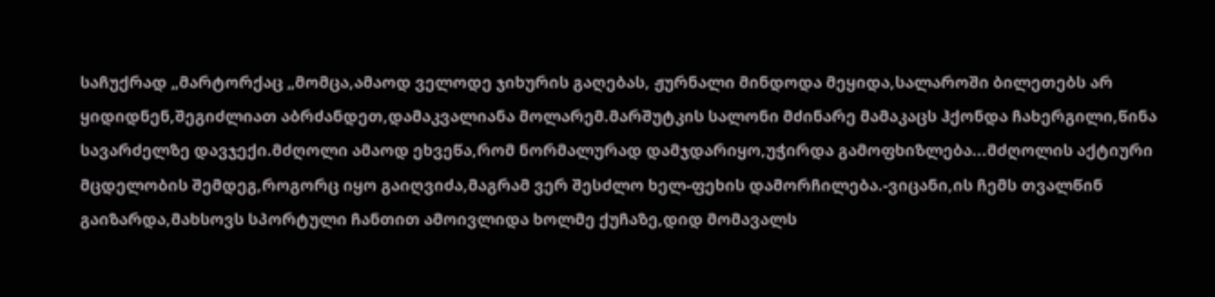საჩუქრად „მარტორქაც „მომცა,ამაოდ ველოდე ჯიხურის გაღებას, ჟურნალი მინდოდა მეყიდა,სალაროში ბილეთებს არ ყიდიდნენ,შეგიძლიათ აბრძანდეთ,დამაკვალიანა მოლარემ.მარშუტკის სალონი მძინარე მამაკაცს ჰქონდა ჩახერგილი,წინა სავარძელზე დავჯექი.მძღოლი ამაოდ ეხვეწა,რომ ნორმალურად დამჯდარიყო,უჭირდა გამოფხიზლება...მძღოლის აქტიური მცდელობის შემდეგ,როგორც იყო გაიღვიძა,მაგრამ ვერ შესძლო ხელ-ფეხის დამორჩილება.-ვიცანი,ის ჩემს თვალწინ გაიზარდა,მახსოვს სპორტული ჩანთით ამოივლიდა ხოლმე ქუჩაზე,დიდ მომავალს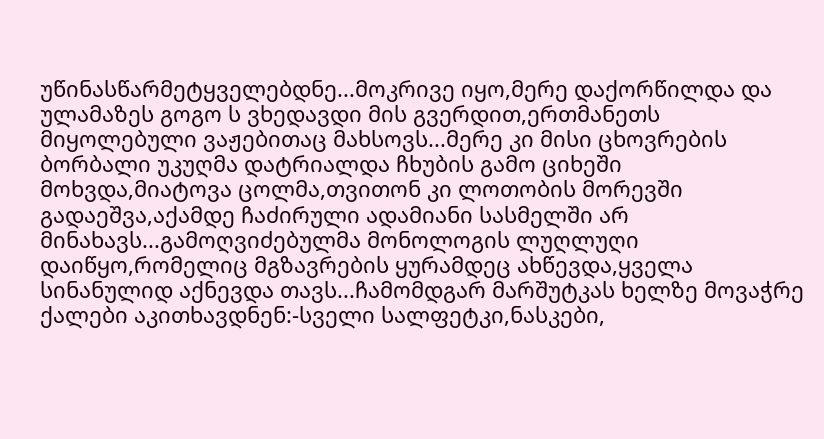უწინასწარმეტყველებდნე...მოკრივე იყო,მერე დაქორწილდა და ულამაზეს გოგო ს ვხედავდი მის გვერდით,ერთმანეთს მიყოლებული ვაჟებითაც მახსოვს...მერე კი მისი ცხოვრების ბორბალი უკუღმა დატრიალდა ჩხუბის გამო ციხეში მოხვდა,მიატოვა ცოლმა,თვითონ კი ლოთობის მორევში გადაეშვა,აქამდე ჩაძირული ადამიანი სასმელში არ მინახავს...გამოღვიძებულმა მონოლოგის ლუღლუღი დაიწყო,რომელიც მგზავრების ყურამდეც ახწევდა,ყველა სინანულიდ აქნევდა თავს...ჩამომდგარ მარშუტკას ხელზე მოვაჭრე ქალები აკითხავდნენ:-სველი სალფეტკი,ნასკები,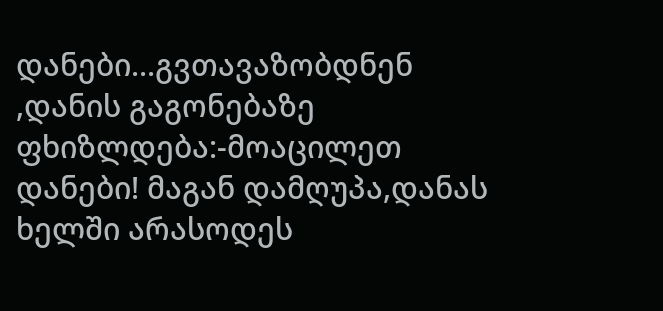დანები...გვთავაზობდნენ ,დანის გაგონებაზე ფხიზლდება:-მოაცილეთ დანები! მაგან დამღუპა,დანას ხელში არასოდეს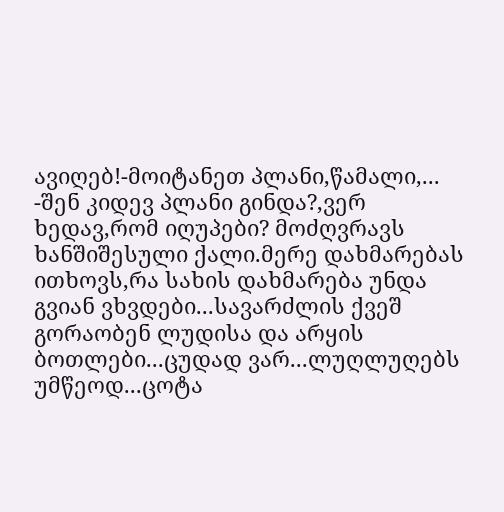ავიღებ!-მოიტანეთ პლანი,წამალი,...
-შენ კიდევ პლანი გინდა?,ვერ ხედავ,რომ იღუპები? მოძღვრავს ხანშიშესული ქალი.მერე დახმარებას ითხოვს,რა სახის დახმარება უნდა გვიან ვხვდები...სავარძლის ქვეშ გორაობენ ლუდისა და არყის ბოთლები...ცუდად ვარ...ლუღლუღებს უმწეოდ...ცოტა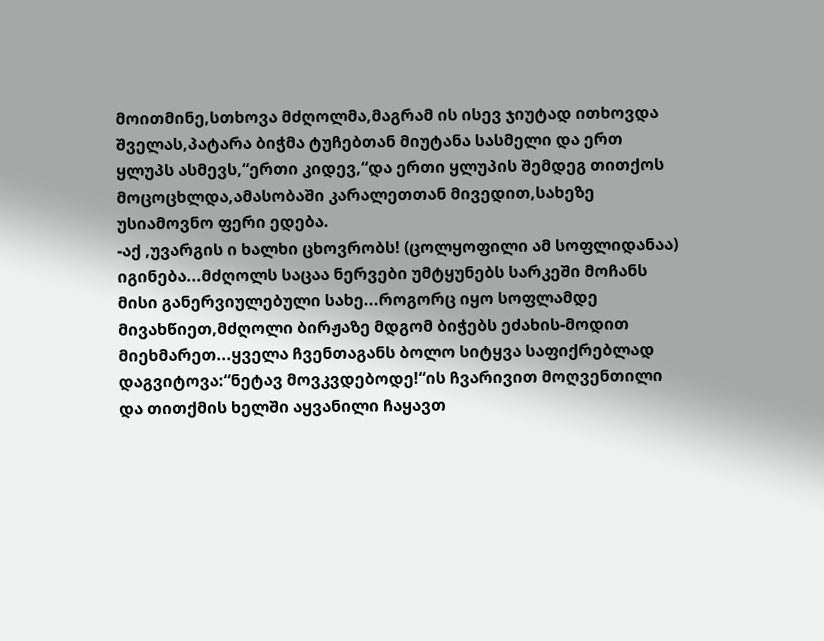მოითმინე,სთხოვა მძღოლმა,მაგრამ ის ისევ ჯიუტად ითხოვდა შველას,პატარა ბიჭმა ტუჩებთან მიუტანა სასმელი და ერთ ყლუპს ასმევს,“ერთი კიდევ,“და ერთი ყლუპის შემდეგ თითქოს მოცოცხლდა,ამასობაში კარალეთთან მივედით,სახეზე უსიამოვნო ფერი ედება.
-აქ ,უვარგის ი ხალხი ცხოვრობს! (ცოლყოფილი ამ სოფლიდანაა) იგინება...მძღოლს საცაა ნერვები უმტყუნებს სარკეში მოჩანს მისი განერვიულებული სახე...როგორც იყო სოფლამდე მივახწიეთ,მძღოლი ბირჟაზე მდგომ ბიჭებს ეძახის-მოდით მიეხმარეთ...ყველა ჩვენთაგანს ბოლო სიტყვა საფიქრებლად დაგვიტოვა:“ნეტავ მოვკვდებოდე!“ის ჩვარივით მოღვენთილი და თითქმის ხელში აყვანილი ჩაყავთ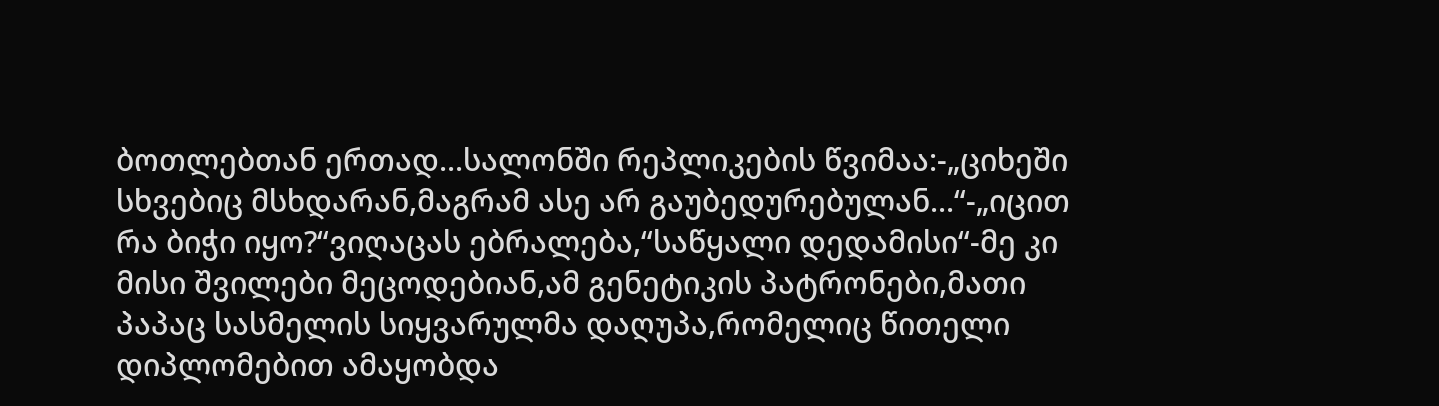ბოთლებთან ერთად...სალონში რეპლიკების წვიმაა:-„ციხეში სხვებიც მსხდარან,მაგრამ ასე არ გაუბედურებულან...“-„იცით რა ბიჭი იყო?“ვიღაცას ებრალება,“საწყალი დედამისი“-მე კი მისი შვილები მეცოდებიან,ამ გენეტიკის პატრონები,მათი პაპაც სასმელის სიყვარულმა დაღუპა,რომელიც წითელი დიპლომებით ამაყობდა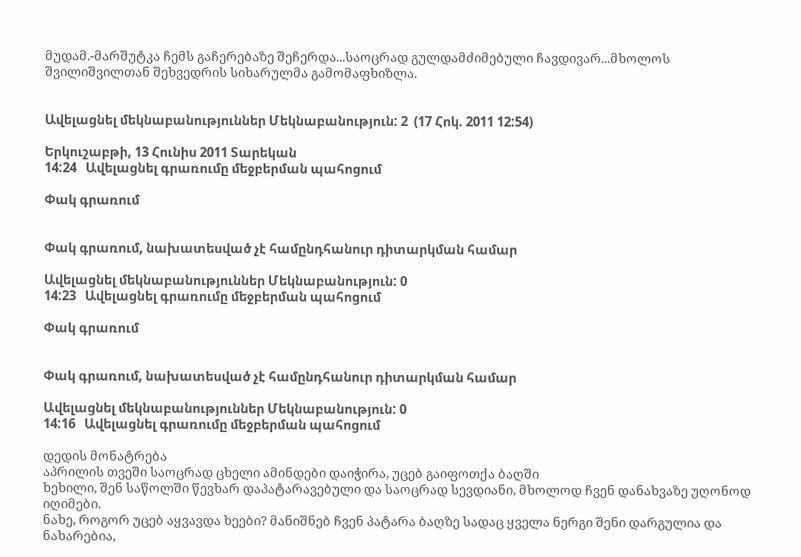მუდამ.-მარშუტკა ჩემს გაჩერებაზე შეჩერდა...საოცრად გულდამძიმებული ჩავდივარ...მხოლოს შვილიშვილთან შეხვედრის სიხარულმა გამომაფხიზლა.


Ավելացնել մեկնաբանություններ Մեկնաբանություն: 2  (17 Հոկ. 2011 12:54)

Երկուշաբթի, 13 Հունիս 2011 Տարեկան
14:24   Ավելացնել գրառումը մեջբերման պահոցում

Փակ գրառում


Փակ գրառում, նախատեսված չէ համընդհանուր դիտարկման համար

Ավելացնել մեկնաբանություններ Մեկնաբանություն: 0
14:23   Ավելացնել գրառումը մեջբերման պահոցում

Փակ գրառում


Փակ գրառում, նախատեսված չէ համընդհանուր դիտարկման համար

Ավելացնել մեկնաբանություններ Մեկնաբանություն: 0
14:16   Ավելացնել գրառումը մեջբերման պահոցում

დედის მონატრება
აპრილის თვეში საოცრად ცხელი ამინდები დაიჭირა, უცებ გაიფოთქა ბაღში
ხეხილი, შენ საწოლში წევხარ დაპატარავებული და საოცრად სევდიანი, მხოლოდ ჩვენ დანახვაზე უღონოდ იღიმები.
ნახე, როგორ უცებ აყვავდა ხეები? მანიშნებ ჩვენ პატარა ბაღზე სადაც ყველა ნერგი შენი დარგულია და ნახარებია,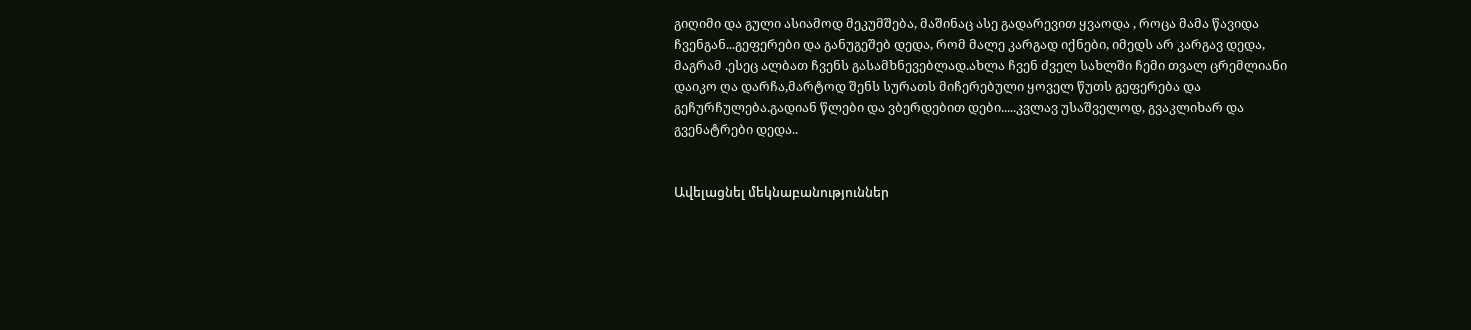გიღიმი და გული ასიამოდ მეკუმშება, მაშინაც ასე გადარევით ყვაოდა , როცა მამა წავიდა ჩვენგან...გეფერები და განუგეშებ დედა, რომ მალე კარგად იქნები, იმედს არ კარგავ დედა, მაგრამ .ესეც ალბათ ჩვენს გასამხნევებლად.ახლა ჩვენ ძველ სახლში ჩემი თვალ ცრემლიანი დაიკო ღა დარჩა,მარტოდ შენს სურათს მიჩერებული ყოველ წუთს გეფერება და გეჩურჩულება.გადიან წლები და ვბერდებით დები.....კვლავ უსაშველოდ, გვაკლიხარ და გვენატრები დედა..


Ավելացնել մեկնաբանություններ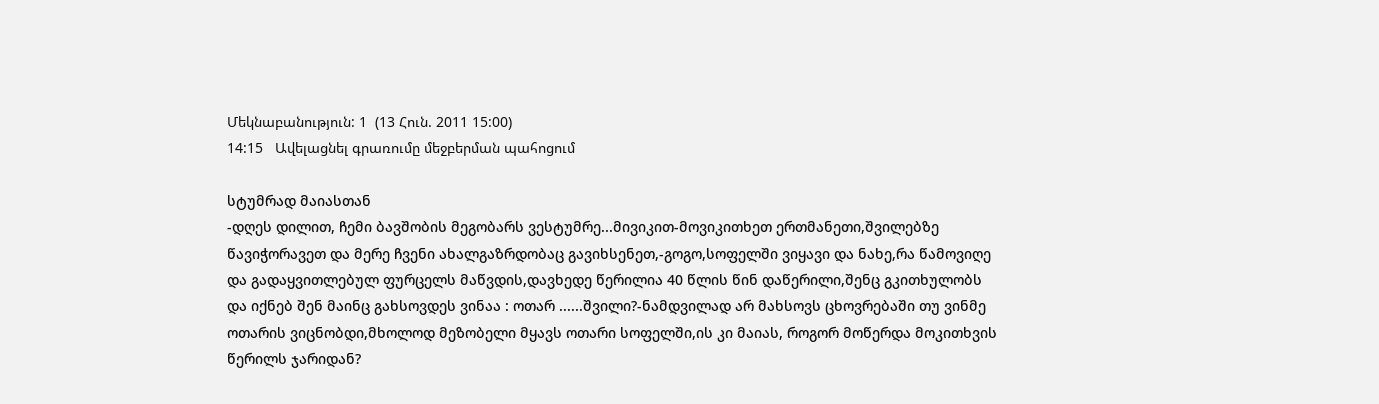Մեկնաբանություն: 1  (13 Հուն. 2011 15:00)
14:15   Ավելացնել գրառումը մեջբերման պահոցում

სტუმრად მაიასთან
-დღეს დილით, ჩემი ბავშობის მეგობარს ვესტუმრე...მივიკით-მოვიკითხეთ ერთმანეთი,შვილებზე წავიჭორავეთ და მერე ჩვენი ახალგაზრდობაც გავიხსენეთ,-გოგო,სოფელში ვიყავი და ნახე,რა წამოვიღე და გადაყვითლებულ ფურცელს მაწვდის,დავხედე წერილია 40 წლის წინ დაწერილი,შენც გკითხულობს და იქნებ შენ მაინც გახსოვდეს ვინაა : ოთარ ......შვილი?-ნამდვილად არ მახსოვს ცხოვრებაში თუ ვინმე ოთარის ვიცნობდი,მხოლოდ მეზობელი მყავს ოთარი სოფელში,ის კი მაიას, როგორ მოწერდა მოკითხვის წერილს ჯარიდან?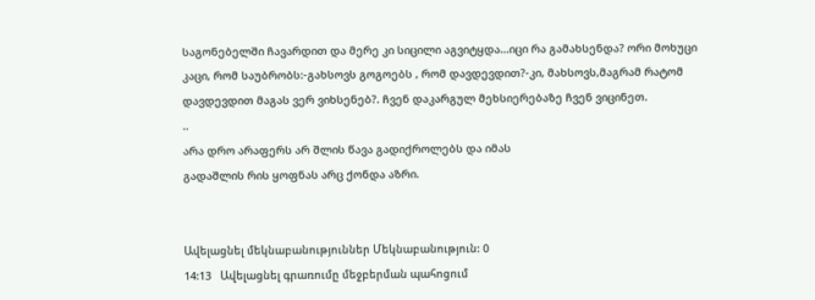საგონებელში ჩავარდით და მერე კი სიცილი აგვიტყდა...იცი რა გამახსენდა? ორი მოხუცი კაცი, რომ საუბრობს:-გახსოვს გოგოებს , რომ დავდევდით?-კი, მახსოვს,მაგრამ რატომ დავდევდით მაგას ვერ ვიხსენებ?. ჩვენ დაკარგულ მეხსიერებაზე ჩვენ ვიცინეთ.
..
არა დრო არაფერს არ შლის წავა გადიქროლებს და იმას
გადაშლის რის ყოფნას არც ქონდა აზრი.


Ավելացնել մեկնաբանություններ Մեկնաբանություն: 0
14:13   Ավելացնել գրառումը մեջբերման պահոցում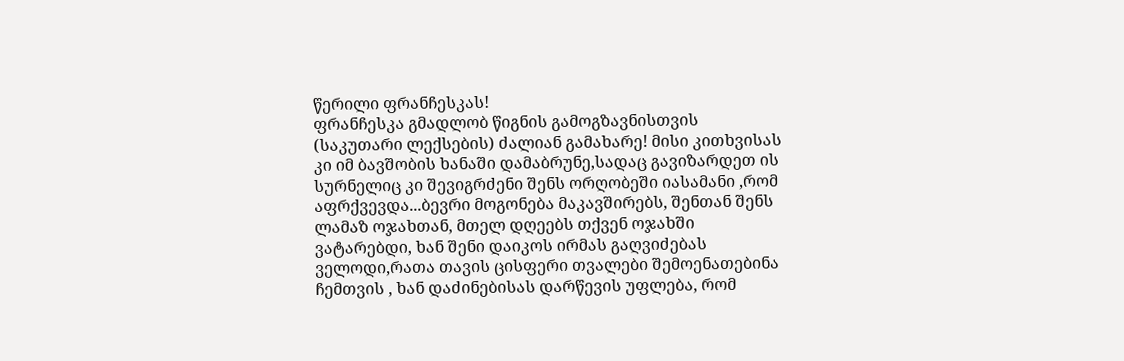წერილი ფრანჩესკას!
ფრანჩესკა გმადლობ წიგნის გამოგზავნისთვის (საკუთარი ლექსების) ძალიან გამახარე! მისი კითხვისას კი იმ ბავშობის ხანაში დამაბრუნე,სადაც გავიზარდეთ ის სურნელიც კი შევიგრძენი შენს ორღობეში იასამანი ,რომ აფრქვევდა...ბევრი მოგონება მაკავშირებს, შენთან შენს ლამაზ ოჯახთან, მთელ დღეებს თქვენ ოჯახში ვატარებდი, ხან შენი დაიკოს ირმას გაღვიძებას ველოდი,რათა თავის ცისფერი თვალები შემოენათებინა ჩემთვის , ხან დაძინებისას დარწევის უფლება, რომ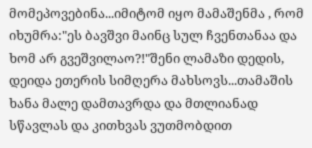მომეპოვებინა...იმიტომ იყო მამაშენმა , რომ იხუმრა:"ეს ბავშვი მაინც სულ ჩვენთანაა და ხომ არ გვეშვილაო?!"შენი ლამაზი დედის, დეიდა ეთერის სიმღერა მახსოვს...თამაშის ხანა მალე დამთავრდა და მთლიანად სწავლას და კითხვას ვუთმობდით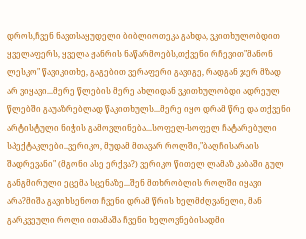დროს,ჩვენ ნავთსაყუდელი ბიბლიოთეკა გახდა, ვკითხულობდით ყველაფერს, ყველა ჟანრის ნაწარმოებს,თქვენი რჩევით"მანონ ლესკო" წავიკითხე, გაგებით ვერაფერი გავიგე, რადგან ჯერ მზად არ ვიყავი...მერე წლების მერე ახლიდან ვკითხულობდი ადრეულ წლებში გაუაზრებლად წაკითხულს...მერე იყო დრამ წრე და თქვენი არტისტული ნიჭის გამოვლინება...სოფელ-სოფელ ჩატარებული სპექტაკლები..ვერიკო, მუდამ მთავარ როლში,"ბაღჩისარაის შადრევანი" (მგონი ასე ერქვა?) ვერიკო წითელ ლამაზ კაბაში გულ განგმირული ეცემა სცენაზე...შენ მთხრობლის როლში იყავი არა?მიშა გავიხსენოთ ჩვენი დრამ წრის ხელმძღვანელი, მან გარკვეული როლი ითამაშა ჩვენი ხელოვნებისადმი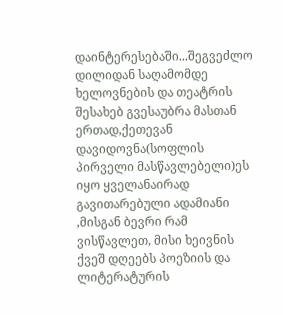დაინტერესებაში...შეგვეძლო დილიდან საღამომდე ხელოვნების და თეატრის შესახებ გვესაუბრა მასთან ერთად,ქეთევან დავიდოვნა(სოფლის პირველი მასწავლებელი)ეს იყო ყველანაირად გავითარებული ადამიანი ,მისგან ბევრი რამ ვისწავლეთ, მისი ხეივნის ქვეშ დღეებს პოეზიის და ლიტერატურის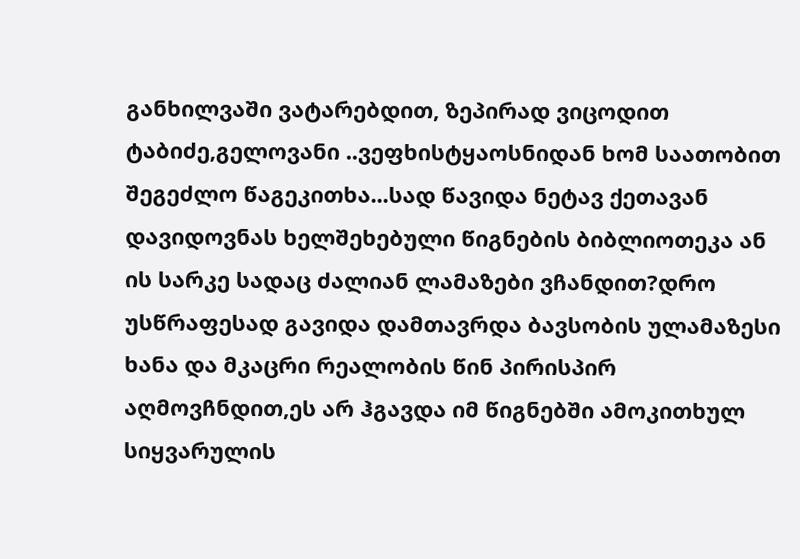განხილვაში ვატარებდით, ზეპირად ვიცოდით ტაბიძე,გელოვანი ..ვეფხისტყაოსნიდან ხომ საათობით შეგეძლო წაგეკითხა...სად წავიდა ნეტავ ქეთავან დავიდოვნას ხელშეხებული წიგნების ბიბლიოთეკა ან ის სარკე სადაც ძალიან ლამაზები ვჩანდით?დრო უსწრაფესად გავიდა დამთავრდა ბავსობის ულამაზესი ხანა და მკაცრი რეალობის წინ პირისპირ აღმოვჩნდით,ეს არ ჰგავდა იმ წიგნებში ამოკითხულ სიყვარულის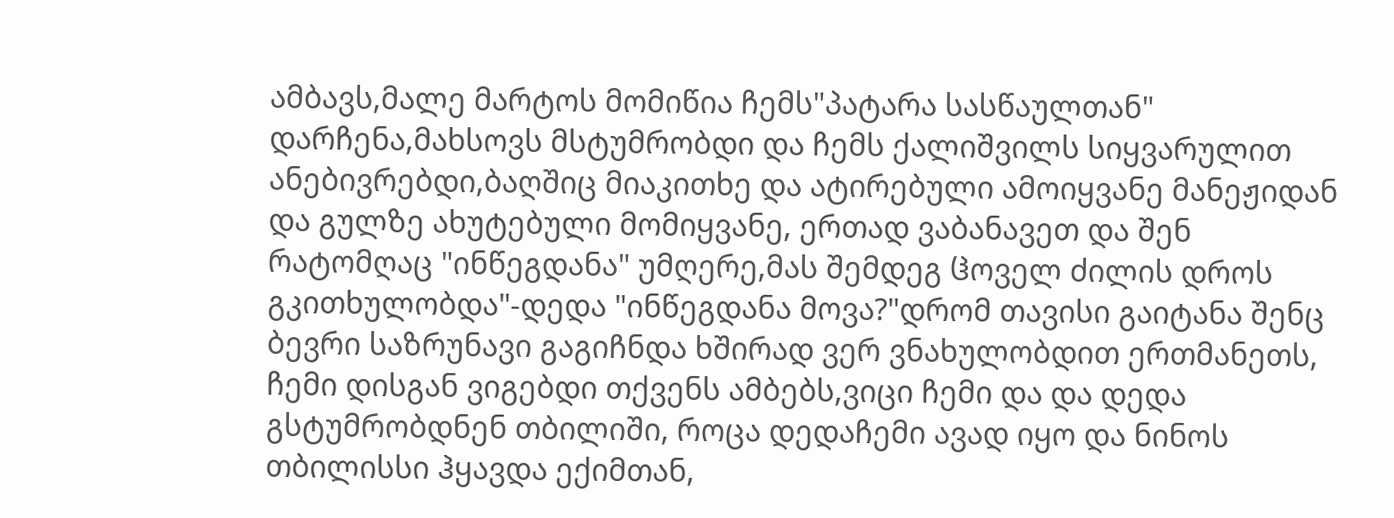ამბავს,მალე მარტოს მომიწია ჩემს"პატარა სასწაულთან" დარჩენა,მახსოვს მსტუმრობდი და ჩემს ქალიშვილს სიყვარულით ანებივრებდი,ბაღშიც მიაკითხე და ატირებული ამოიყვანე მანეჟიდან და გულზე ახუტებული მომიყვანე, ერთად ვაბანავეთ და შენ რატომღაც "ინწეგდანა" უმღერე,მას შემდეგ ჱოველ ძილის დროს გკითხულობდა"-დედა "ინწეგდანა მოვა?"დრომ თავისი გაიტანა შენც ბევრი საზრუნავი გაგიჩნდა ხშირად ვერ ვნახულობდით ერთმანეთს, ჩემი დისგან ვიგებდი თქვენს ამბებს,ვიცი ჩემი და და დედა გსტუმრობდნენ თბილიში, როცა დედაჩემი ავად იყო და ნინოს თბილისსი ჰყავდა ექიმთან,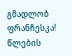გმადლობ ფრანჩესკა! წლების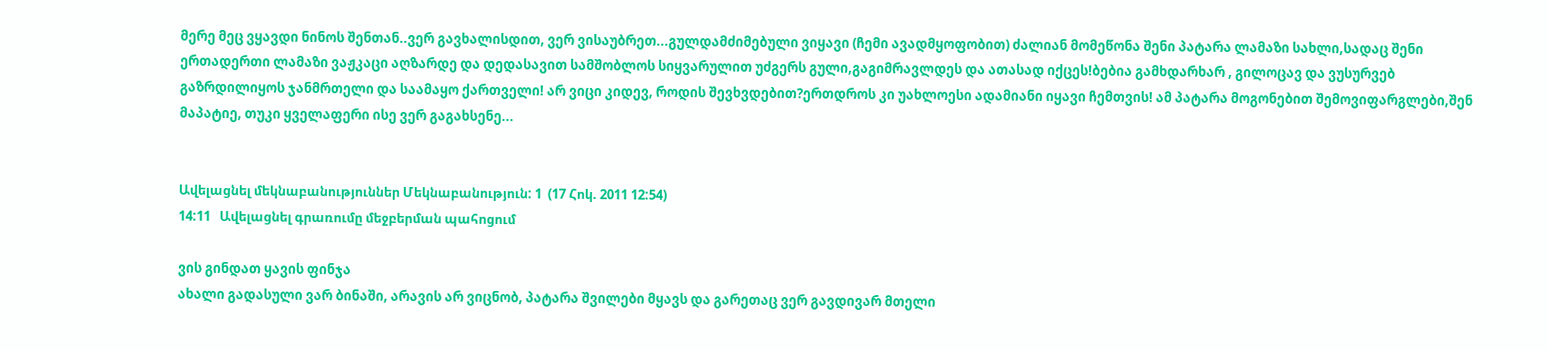მერე მეც ვყავდი ნინოს შენთან..ვერ გავხალისდით, ვერ ვისაუბრეთ...გულდამძიმებული ვიყავი (ჩემი ავადმყოფობით) ძალიან მომეწონა შენი პატარა ლამაზი სახლი,სადაც შენი ერთადერთი ლამაზი ვაჟკაცი აღზარდე და დედასავით სამშობლოს სიყვარულით უძგერს გული,გაგიმრავლდეს და ათასად იქცეს!ბებია გამხდარხარ , გილოცავ და ვუსურვებ გაზრდილიყოს ჯანმრთელი და საამაყო ქართველი! არ ვიცი კიდევ, როდის შევხვდებით?ერთდროს კი უახლოესი ადამიანი იყავი ჩემთვის! ამ პატარა მოგონებით შემოვიფარგლები,შენ მაპატიე, თუკი ყველაფერი ისე ვერ გაგახსენე...


Ավելացնել մեկնաբանություններ Մեկնաբանություն: 1  (17 Հոկ. 2011 12:54)
14:11   Ավելացնել գրառումը մեջբերման պահոցում

ვის გინდათ ყავის ფინჯა
ახალი გადასული ვარ ბინაში, არავის არ ვიცნობ, პატარა შვილები მყავს და გარეთაც ვერ გავდივარ მთელი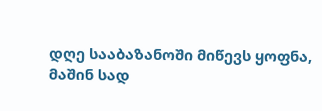დღე სააბაზანოში მიწევს ყოფნა, მაშინ სად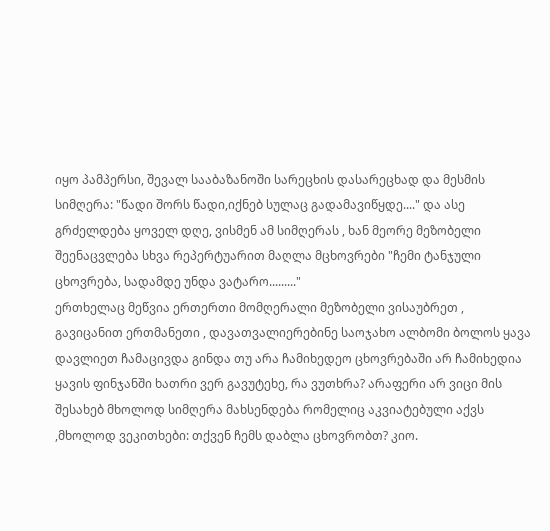იყო პამპერსი, შევალ სააბაზანოში სარეცხის დასარეცხად და მესმის სიმღერა: "წადი შორს წადი,იქნებ სულაც გადამავიწყდე...." და ასე გრძელდება ყოველ დღე, ვისმენ ამ სიმღერას , ხან მეორე მეზობელი შეენაცვლება სხვა რეპერტუარით მაღლა მცხოვრები "ჩემი ტანჯული ცხოვრება, სადამდე უნდა ვატარო........."
ერთხელაც მეწვია ერთერთი მომღერალი მეზობელი ვისაუბრეთ , გავიცანით ერთმანეთი , დავათვალიერებინე საოჯახო ალბომი ბოლოს ყავა დავლიეთ ჩამაცივდა გინდა თუ არა ჩამიხედეო ცხოვრებაში არ ჩამიხედია ყავის ფინჯანში ხათრი ვერ გავუტეხე, რა ვუთხრა? არაფერი არ ვიცი მის შესახებ მხოლოდ სიმღერა მახსენდება რომელიც აკვიატებული აქვს ,მხოლოდ ვეკითხები: თქვენ ჩემს დაბლა ცხოვრობთ? კიო.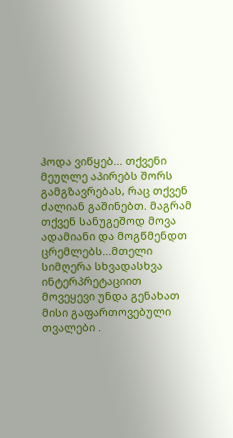ჰოდა ვიწყებ... თქვენი მეუღლე აპირებს შორს გამგზავრებას, რაც თქვენ ძალიან გაშინებთ. მაგრამ თქვენ სანუგეშოდ მოვა ადამიანი და მოგწმენდთ ცრემლებს...მთელი სიმღერა სხვადასხვა ინტერპრეტაციით მოვეყევი უნდა გენახათ მისი გაფართოვებული თვალები .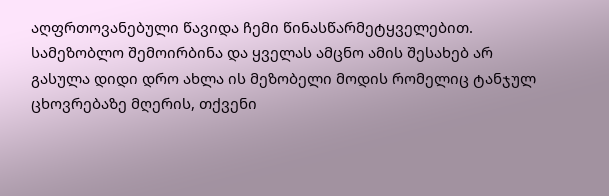აღფრთოვანებული წავიდა ჩემი წინასწარმეტყველებით. სამეზობლო შემოირბინა და ყველას ამცნო ამის შესახებ არ გასულა დიდი დრო ახლა ის მეზობელი მოდის რომელიც ტანჯულ ცხოვრებაზე მღერის, თქვენი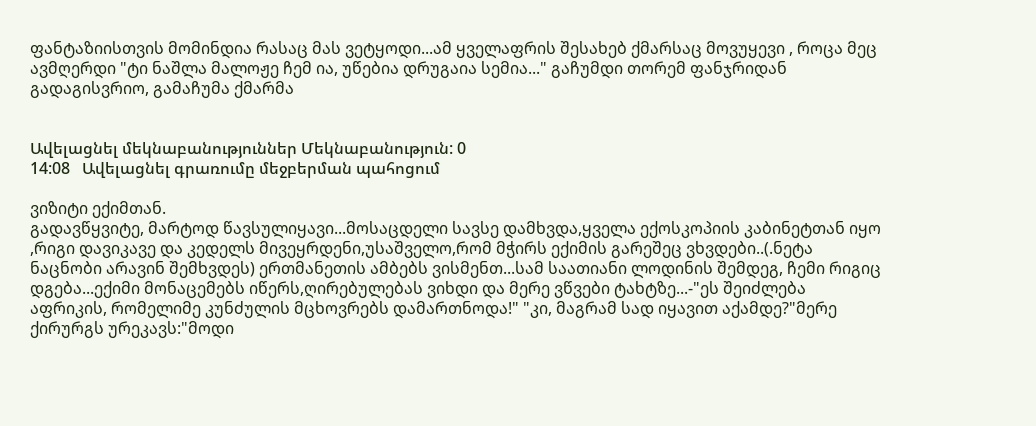ფანტაზიისთვის მომინდია რასაც მას ვეტყოდი...ამ ყველაფრის შესახებ ქმარსაც მოვუყევი , როცა მეც ავმღერდი "ტი ნაშლა მალოჟე ჩემ ია, უწებია დრუგაია სემია..." გაჩუმდი თორემ ფანჯრიდან გადაგისვრიო, გამაჩუმა ქმარმა


Ավելացնել մեկնաբանություններ Մեկնաբանություն: 0
14:08   Ավելացնել գրառումը մեջբերման պահոցում

ვიზიტი ექიმთან.
გადავწყვიტე, მარტოდ წავსულიყავი...მოსაცდელი სავსე დამხვდა,ყველა ექოსკოპიის კაბინეტთან იყო ,რიგი დავიკავე და კედელს მივეყრდენი,უსაშველო,რომ მჭირს ექიმის გარეშეც ვხვდები..(.ნეტა ნაცნობი არავინ შემხვდეს) ერთმანეთის ამბებს ვისმენთ...სამ საათიანი ლოდინის შემდეგ, ჩემი რიგიც დგება...ექიმი მონაცემებს იწერს,ღირებულებას ვიხდი და მერე ვწვები ტახტზე...-"ეს შეიძლება აფრიკის, რომელიმე კუნძულის მცხოვრებს დამართნოდა!" "კი, მაგრამ სად იყავით აქამდე?"მერე ქირურგს ურეკავს:"მოდი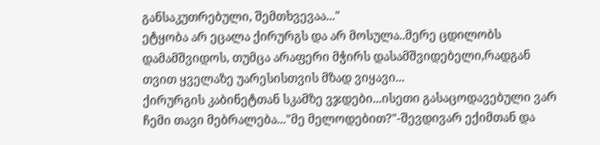განსაკუთრებული, შემთხვევაა..."
ეტყობა არ ეცალა ქირურგს და არ მოსულა..მერე ცდილობს დამამშვიდოს, თუმცა არაფერი მჭირს დასამშვიდებელი,რადგან თვით ყველაზე უარესისთვის მზად ვიყავი...
ქირურგის კაბინეტთან სკამზე ვჯდები...ისეთი გასაცოდავებული ვარ ჩემი თავი მებრალება..."მე მელოდებით?"-შევდივარ ექიმთან და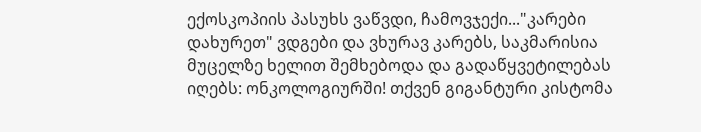ექოსკოპიის პასუხს ვაწვდი, ჩამოვჯექი..."კარები დახურეთ" ვდგები და ვხურავ კარებს, საკმარისია მუცელზე ხელით შემხებოდა და გადაწყვეტილებას იღებს: ონკოლოგიურში! თქვენ გიგანტური კისტომა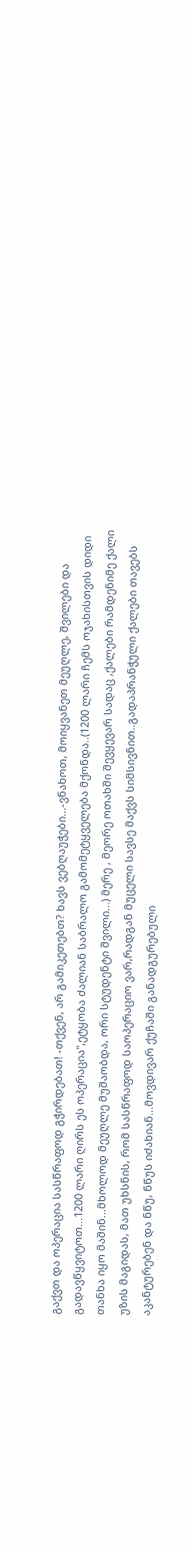გაქვთ და ოპერაცია სასწრაფოდ გჭირდებათ! -თქვენ, არ გამიკეთებთ? ხავს ვებღაუჭები...-ვნახოთ, მოიყვანეთ მეუღლე, შვილები და გადავწყვიტოთ...1200 ლარი ღირს ეს ოპერაცია",ეტყობა ძალიან საბრალო გამომეტყველება მქონდა..(1200 ლარი ჩემს ოჯახისთვის დიდი თანხა იყო მაშინ...მხოლოდ მეუღლე მუშაობდა, ორი სტუდენტი შვილი...) მერე , მეორე ოთახში შევყევარ სადაც ,ქალები რამდენიმე ქალი უზის მაგიდას, მათ უხსნის, რომ სასწრაფოდ საოპერაციო ვარ,რადგან მუცელი სავსე მაქვს სიმსივნით..გადაპრანჭული ქალები თავებს აკანტურებენ და ნწუ, ნწუს იძახიან...მოვდივარ ქუჩაში განადგურებული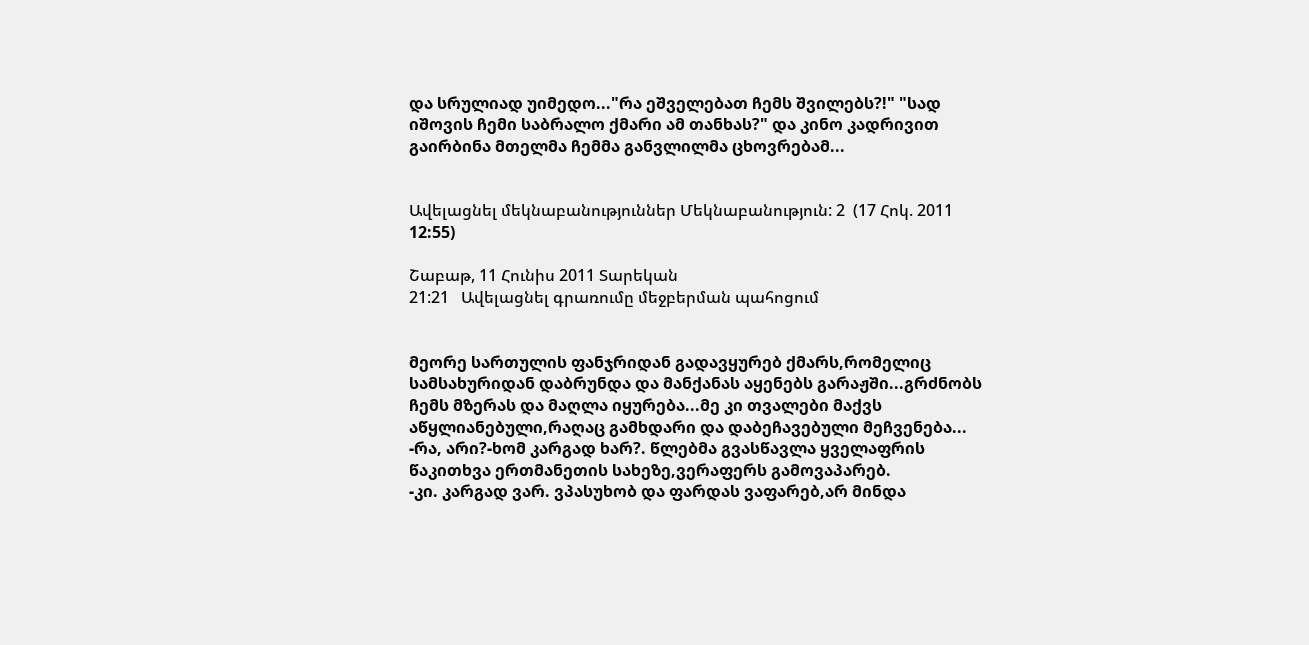და სრულიად უიმედო..."რა ეშველებათ ჩემს შვილებს?!" "სად იშოვის ჩემი საბრალო ქმარი ამ თანხას?" და კინო კადრივით გაირბინა მთელმა ჩემმა განვლილმა ცხოვრებამ...


Ավելացնել մեկնաբանություններ Մեկնաբանություն: 2  (17 Հոկ. 2011 12:55)

Շաբաթ, 11 Հունիս 2011 Տարեկան
21:21   Ավելացնել գրառումը մեջբերման պահոցում


მეორე სართულის ფანჯრიდან გადავყურებ ქმარს,რომელიც სამსახურიდან დაბრუნდა და მანქანას აყენებს გარაჟში...გრძნობს ჩემს მზერას და მაღლა იყურება...მე კი თვალები მაქვს აწყლიანებული,რაღაც გამხდარი და დაბეჩავებული მეჩვენება...
-რა, არი?-ხომ კარგად ხარ?. წლებმა გვასწავლა ყველაფრის წაკითხვა ერთმანეთის სახეზე,ვერაფერს გამოვაპარებ.
-კი. კარგად ვარ. ვპასუხობ და ფარდას ვაფარებ,არ მინდა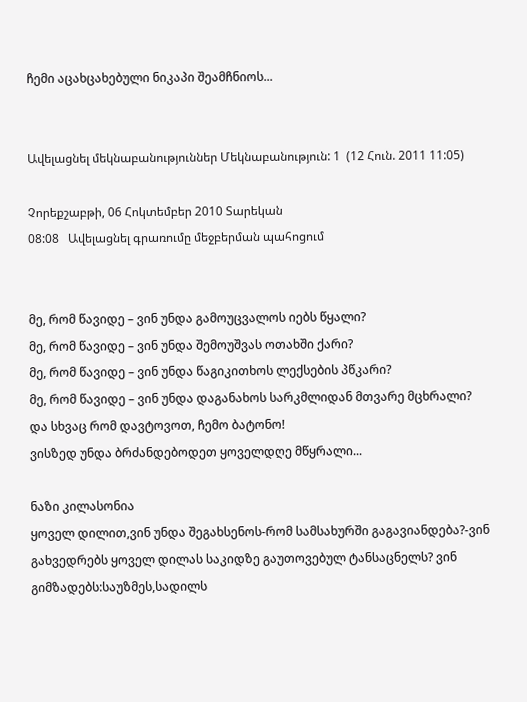ჩემი აცახცახებული ნიკაპი შეამჩნიოს...


Ավելացնել մեկնաբանություններ Մեկնաբանություն: 1  (12 Հուն. 2011 11:05)

Չորեքշաբթի, 06 Հոկտեմբեր 2010 Տարեկան
08:08   Ավելացնել գրառումը մեջբերման պահոցում


მე, რომ წავიდე – ვინ უნდა გამოუცვალოს იებს წყალი?
მე, რომ წავიდე – ვინ უნდა შემოუშვას ოთახში ქარი?
მე, რომ წავიდე – ვინ უნდა წაგიკითხოს ლექსების პწკარი?
მე, რომ წავიდე – ვინ უნდა დაგანახოს სარკმლიდან მთვარე მცხრალი?
და სხვაც რომ დავტოვოთ, ჩემო ბატონო!
ვისზედ უნდა ბრძანდებოდეთ ყოველდღე მწყრალი...

ნაზი კილასონია
ყოველ დილით,ვინ უნდა შეგახსენოს-რომ სამსახურში გაგავიანდება?-ვინ გახვედრებს ყოველ დილას საკიდზე გაუთოვებულ ტანსაცნელს? ვინ გიმზადებს:საუზმეს,სადილს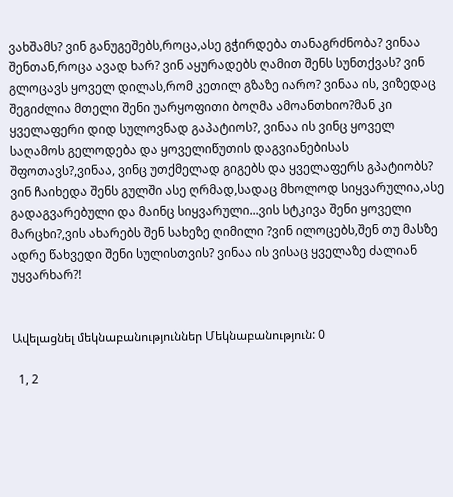ვახშამს? ვინ განუგეშებს,როცა,ასე გჭირდება თანაგრძნობა? ვინაა შენთან,როცა ავად ხარ? ვინ აყურადებს ღამით შენს სუნთქვას? ვინ გლოცავს ყოველ დილას,რომ კეთილ გზაზე იარო? ვინაა ის, ვიზედაც შეგიძლია მთელი შენი უარყოფითი ბოღმა ამოანთხიო?მან კი ყველაფერი დიდ სულოვნად გაპატიოს?, ვინაა ის ვინც ყოველ საღამოს გელოდება და ყოველიწუთის დაგვიანებისას შფოთავს?,ვინაა, ვინც უთქმელად გიგებს და ყველაფერს გპატიობს? ვინ ჩაიხედა შენს გულში ასე ღრმად,სადაც მხოლოდ სიყვარულია,ასე გადაგვარებული და მაინც სიყვარული...ვის სტკივა შენი ყოველი მარცხი?,ვის ახარებს შენ სახეზე ღიმილი ?ვინ ილოცებს,შენ თუ მასზე ადრე წახვედი შენი სულისთვის? ვინაა ის ვისაც ყველაზე ძალიან უყვარხარ?!


Ավելացնել մեկնաբանություններ Մեկնաբանություն: 0

  1, 2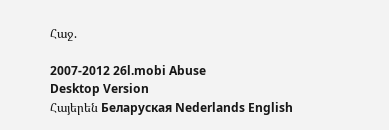Հաջ.

2007-2012 26l.mobi Abuse
Desktop Version
Հայերեն Беларуская Nederlands English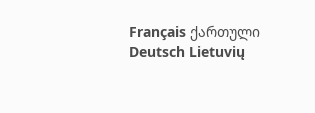Français ქართული Deutsch Lietuvių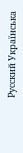Русский Українська